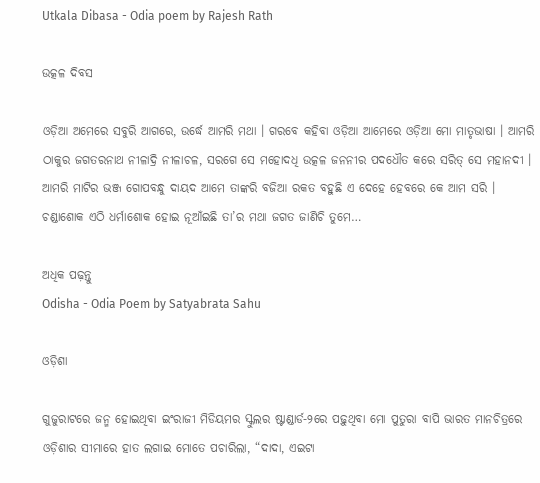Utkala Dibasa - Odia poem by Rajesh Rath

ଉତ୍କଳ ଦିବସ

ଓଡ଼ିଆ ଅମେରେ ସବୁରି ଆଗରେ, ଉର୍ଦ୍ଧେ ଆମରି ମଥା । ଗରବେ କହିବା ଓଡ଼ିଆ ଆମେରେ ଓଡ଼ିଆ ମୋ ମାତୃଭାଷା । ଆମରି ଠାକୁର ଜଗତରନାଥ ନୀଳାଦ୍ରି ନୀଳାଚଳ, ସରଗେ ସେ ମହୋଦଧି ଉତ୍କଳ ଜନନୀର ପଦଧୌତ କରେ ସରିତ୍ ସେ ମହାନଦୀ । ଆମରି ମାଟିର ଭଞ୍ଜ ଗୋପବନ୍ଧୁ ଦାୟଦ ଆମେ ତାଙ୍କରି ବଜିଆ ରକତ ବହୁଛି ଏ ଦେହେ ହେବରେ କେ ଆମ ସରି । ଚଣ୍ଡାଶୋକ ଏଠି ଧର୍ମାଶୋକ ହୋଇ ନୂଆଁଇଛି ତା’ର ମଥା ଜଗତ ଜାଣିଚି ତୁମେ…

ଅଧିକ ପଢ଼ନ୍ତୁ
Odisha - Odia Poem by Satyabrata Sahu

ଓଡ଼ିଶା

ଗୁଜୁରାଟରେ ଜନ୍ମ ହୋଇଥିବା ଇଂରାଜୀ ମିଡିୟମର ସ୍କୁଲର ଷ୍ଟାଣ୍ଡାର୍ଡ-୨ରେ ପଢ଼ୁଥିବା ମୋ ପୁତୁରା ବାପି ଭାରତ ମାନଚିତ୍ରରେ ଓଡ଼ିଶାର ସୀମାରେ ହାତ ଲଗାଇ ମୋତେ ପଚାରିଲା, “ଦାଦା, ଏଇଟା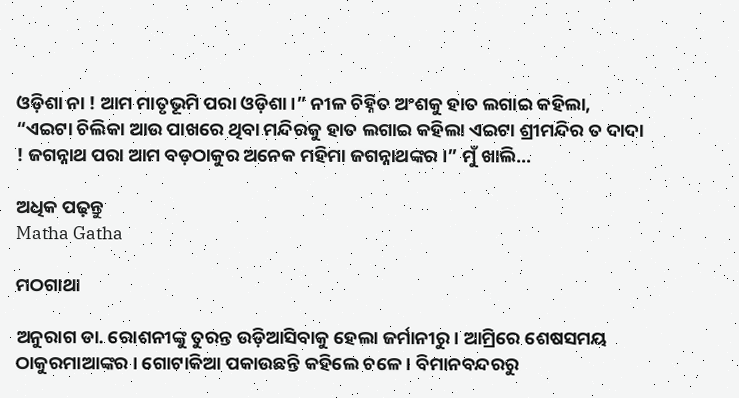ଓଡ଼ିଶା ନା ! ଆମ ମାତୃଭୂମି ପରା ଓଡ଼ିଶା ।” ନୀଳ ଚିହ୍ନିତ ଅଂଶକୁ ହାତ ଲଗାଇ କହିଲା, “ଏଇଟା ଚିଲିକା ଆଉ ପାଖରେ ଥିବା ମନ୍ଦିରକୁ ହାତ ଲଗାଇ କହିଲା ଏଇଟା ଶ୍ରୀମନ୍ଦିର ତ ଦାଦା ! ଜଗନ୍ନାଥ ପରା ଆମ ବଡ଼ଠାକୁର ଅନେକ ମହିମା ଜଗନ୍ନାଥଙ୍କର ।” ମୁଁ ଖାଲି…

ଅଧିକ ପଢ଼ନ୍ତୁ
Matha Gatha

ମଠଗାଥା

ଅନୁରାଗ ଡା. ରୋଶନୀଙ୍କୁ ତୁରନ୍ତ ଉଡ଼ିଆସିବାକୁ ହେଲା ଜର୍ମାନୀରୁ । ଆମ୍ରିରେ ଶେଷସମୟ ଠାକୁରମାଆଙ୍କର । ଗୋଟାକିଆ ପକାଉଛନ୍ତି କହିଲେ ଚଳେ । ବିମାନବନ୍ଦରରୁ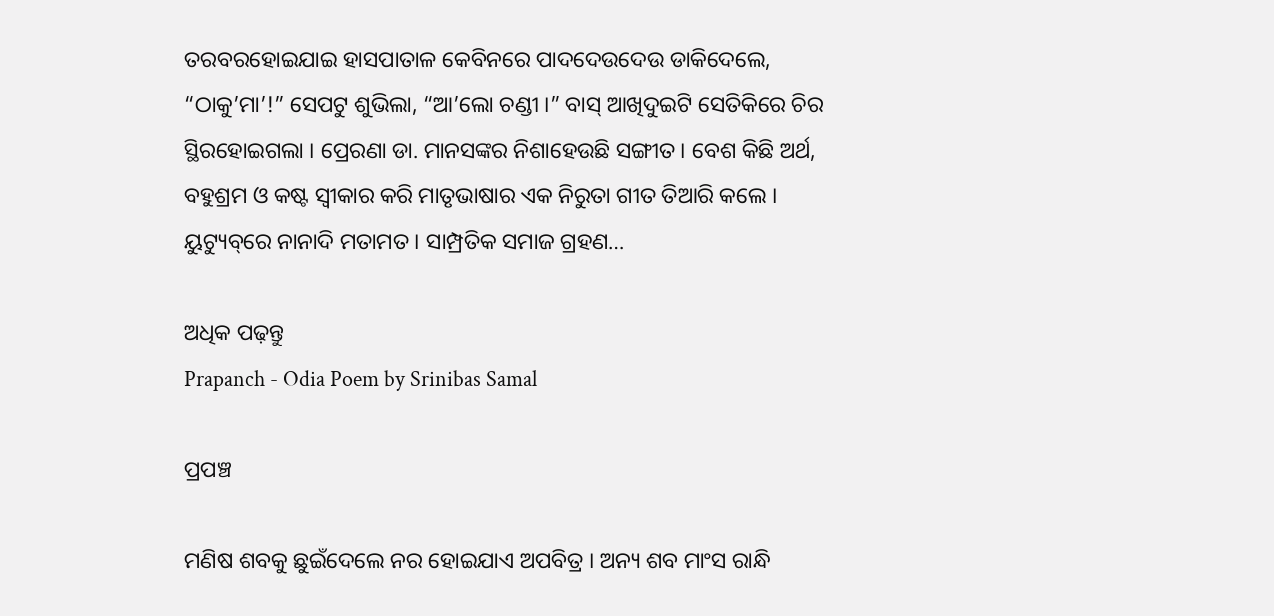ତରବରହୋଇଯାଇ ହାସପାତାଳ କେବିନରେ ପାଦଦେଉଦେଉ ଡାକିଦେଲେ, “ଠାକୁ’ମା’!” ସେପଟୁ ଶୁଭିଲା, “ଆ’ଲୋ ଚଣ୍ଡୀ ।” ବାସ୍ ଆଖିଦୁଇଟି ସେତିକିରେ ଚିର ସ୍ଥିରହୋଇଗଲା । ପ୍ରେରଣା ଡା. ମାନସଙ୍କର ନିଶାହେଉଛି ସଙ୍ଗୀତ । ବେଶ କିଛି ଅର୍ଥ, ବହୁଶ୍ରମ ଓ କଷ୍ଟ ସ୍ୱୀକାର କରି ମାତୃଭାଷାର ଏକ ନିରୁତା ଗୀତ ତିଆରି କଲେ । ୟୁଟ୍ୟୁବ୍‌ରେ ନାନାଦି ମତାମତ । ସାମ୍ପ୍ରତିକ ସମାଜ ଗ୍ରହଣ…

ଅଧିକ ପଢ଼ନ୍ତୁ
Prapanch - Odia Poem by Srinibas Samal

ପ୍ରପଞ୍ଚ

ମଣିଷ ଶବକୁ ଛୁଇଁଦେଲେ ନର ହୋଇଯାଏ ଅପବିତ୍ର । ଅନ୍ୟ ଶବ ମାଂସ ରାନ୍ଧି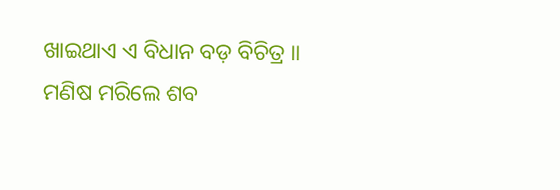ଖାଇଥାଏ ଏ ବିଧାନ ବଡ଼ ବିଚିତ୍ର ॥ ମଣିଷ ମରିଲେ ଶବ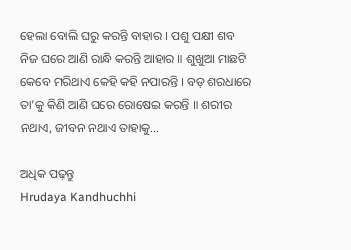ହେଲା ବୋଲି ଘରୁ କରନ୍ତି ବାହାର । ପଶୁ ପକ୍ଷୀ ଶବ ନିଜ ଘରେ ଆଣି ରାନ୍ଧି କରନ୍ତି ଆହାର ॥ ଶୁଖୁଆ ମାଛଟି କେବେ ମରିଥାଏ କେହି କହି ନପାରନ୍ତି । ବଡ଼ ଶରଧାରେ ତା’କୁ କିଣି ଆଣି ଘରେ ରୋଷେଇ କରନ୍ତି ॥ ଶରୀର ନଥାଏ, ଜୀବନ ନଥାଏ ତାହାକୁ…

ଅଧିକ ପଢ଼ନ୍ତୁ
Hrudaya Kandhuchhi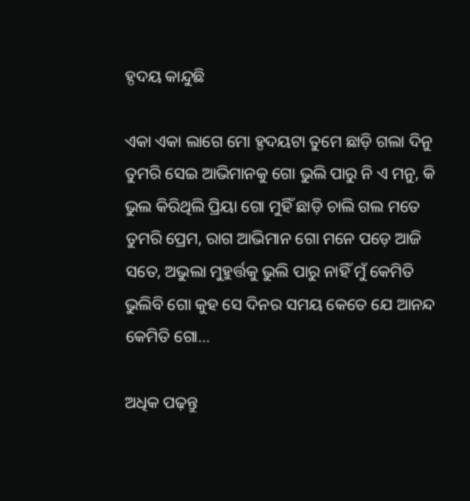ହ୍ଠଦୟ କାନ୍ଦୁଛି

ଏକା ଏକା ଲାଗେ ମୋ ହ୍ଠଦୟଟା ତୁମେ ଛାଡ଼ି ଗଲା ଦିନୁ ତୁମରି ସେଇ ଆଭିମାନକୁ ଗୋ ଭୁଲି ପାରୁ ନି ଏ ମନୁ, କି ଭୁଲ କିରିଥିଲି ପ୍ରିୟା ଗୋ ମୁହିଁ ଛାଡ଼ି ଚାଲି ଗଲ ମତେ ତୁମରି ପ୍ରେମ, ରାଗ ଆଭିମାନ ଗୋ ମନେ ପଡ଼େ ଆଜି ସତେ, ଅଭୁଲା ମୁହୁର୍ତ୍ତକୁ ଭୁଲି ପାରୁ ନାହିଁ ମୁଁ କେମିତି ଭୁଲିବି ଗୋ କୁହ ସେ ଦିନର ସମୟ କେତେ ଯେ ଆନନ୍ଦ କେମିତି ଗୋ…

ଅଧିକ ପଢ଼ନ୍ତୁ